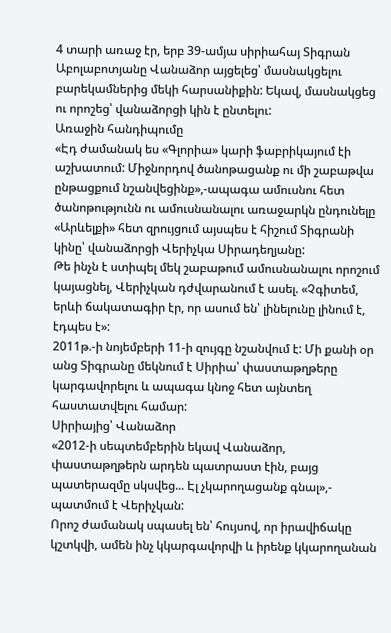4 տարի առաջ էր, երբ 39-ամյա սիրիահայ Տիգրան Աբոլաբոտյանը Վանաձոր այցելեց՝ մասնակցելու բարեկամներից մեկի հարսանիքին: Եկավ, մասնակցեց ու որոշեց՝ վանաձորցի կին է ընտելու:
Առաջին հանդիպումը
«Էդ ժամանակ ես «Գլորիա» կարի ֆաբրիկայում էի աշխատում: Միջնորդով ծանոթացանք ու մի շաբաթվա ընթացքում նշանվեցինք»,-ապագա ամուսնու հետ ծանոթությունն ու ամուսնանալու առաջարկն ընդունելը «Արևելքի» հետ զրույցում այսպես է հիշում Տիգրանի կինը՝ վանաձորցի Վերիչկա Սիրադեղյանը:
Թե ինչն է ստիպել մեկ շաբաթում ամուսնանալու որոշում կայացնել, Վերիչկան դժվարանում է ասել. «Չգիտեմ, երևի ճակատագիր էր, որ ասում են՝ լինելունը լինում է, էդպես է»:
2011թ.-ի նոյեմբերի 11-ի զույգը նշանվում է: Մի քանի օր անց Տիգրանը մեկնում է Սիրիա՝ փաստաթղթերը կարգավորելու և ապագա կնոջ հետ այնտեղ հաստատվելու համար:
Սիրիայից՝ Վանաձոր
«2012-ի սեպտեմբերին եկավ Վանաձոր, փաստաթղթերն արդեն պատրաստ էին, բայց պատերազմը սկսվեց... Էլ չկարողացանք գնալ»,- պատմում է Վերիչկան:
Որոշ ժամանակ սպասել են՝ հույսով, որ իրավիճակը կշտկվի, ամեն ինչ կկարգավորվի և իրենք կկարողանան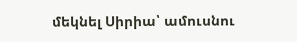մեկնել Սիրիա՝ ամուսնու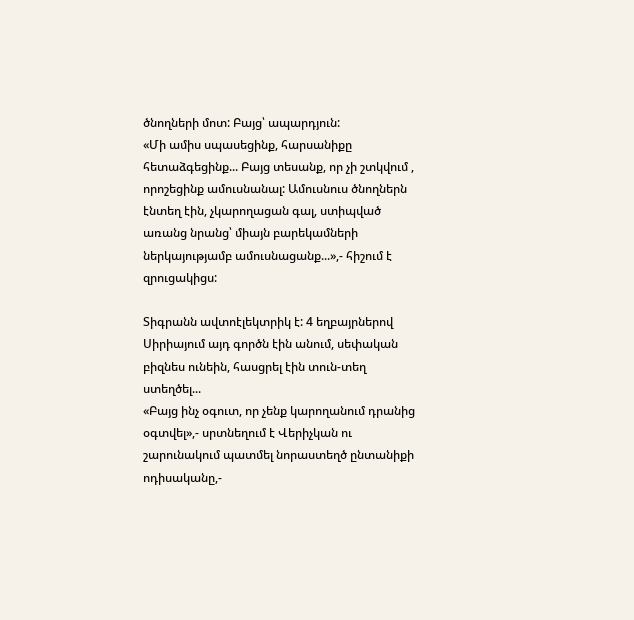ծնողների մոտ: Բայց՝ ապարդյուն:
«Մի ամիս սպասեցինք, հարսանիքը հետաձգեցինք... Բայց տեսանք, որ չի շտկվում , որոշեցինք ամուսնանալ: Ամուսնուս ծնողներն էնտեղ էին, չկարողացան գալ, ստիպված առանց նրանց՝ միայն բարեկամների ներկայությամբ ամուսնացանք...»,- հիշում է զրուցակիցս:

Տիգրանն ավտոէլեկտրիկ է: 4 եղբայրներով Սիրիայում այդ գործն էին անում, սեփական բիզնես ունեին, հասցրել էին տուն-տեղ ստեղծել...
«Բայց ինչ օգուտ, որ չենք կարողանում դրանից օգտվել»,- սրտնեղում է Վերիչկան ու շարունակում պատմել նորաստեղծ ընտանիքի ոդիսականը,-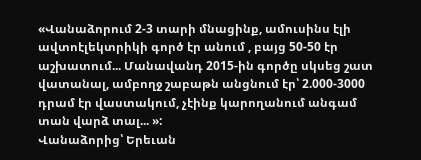«Վանաձորում 2-3 տարի մնացինք, ամուսինս էլի ավտոէլեկտրիկի գործ էր անում , բայց 50-50 էր աշխատում... Մանավանդ 2015-ին գործը սկսեց շատ վատանալ, ամբողջ շաբաթն անցնում էր՝ 2.000-3000 դրամ էր վաստակում, չէինք կարողանում անգամ տան վարձ տալ... »:
Վանաձորից՝ Երեւան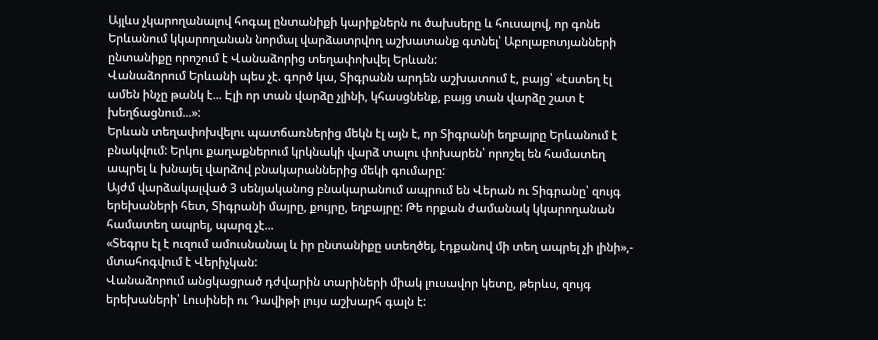Այլևս չկարողանալով հոգալ ընտանիքի կարիքներն ու ծախսերը և հուսալով, որ գոնե Երևանում կկարողանան նորմալ վարձատրվող աշխատանք գտնել՝ Աբոլաբոտյանների ընտանիքը որոշում է Վանաձորից տեղափոխվել Երևան:
Վանաձորում Երևանի պես չէ. գործ կա, Տիգրանն արդեն աշխատում է, բայց՝ «էստեղ էլ ամեն ինչը թանկ է... Էլի որ տան վարձը չլինի, կհասցնենք, բայց տան վարձը շատ է խեղճացնում...»:
Երևան տեղափոխվելու պատճառներից մեկն էլ այն է, որ Տիգրանի եղբայրը Երևանում է բնակվում: Երկու քաղաքներում կրկնակի վարձ տալու փոխարեն՝ որոշել են համատեղ ապրել և խնայել վարձով բնակարաններից մեկի գումարը:
Այժմ վարձակալված 3 սենյականոց բնակարանում ապրում են Վերան ու Տիգրանը՝ զույգ երեխաների հետ, Տիգրանի մայրը, քույրը, եղբայրը: Թե որքան ժամանակ կկարողանան համատեղ ապրել, պարզ չէ...
«Տեգրս էլ է ուզում ամուսնանալ և իր ընտանիքը ստեղծել, էդքանով մի տեղ ապրել չի լինի»,- մտահոգվում է Վերիչկան:
Վանաձորում անցկացրած դժվարին տարիների միակ լուսավոր կետը, թերևս, զույգ երեխաների՝ Լուսինեի ու Դավիթի լույս աշխարհ գալն է: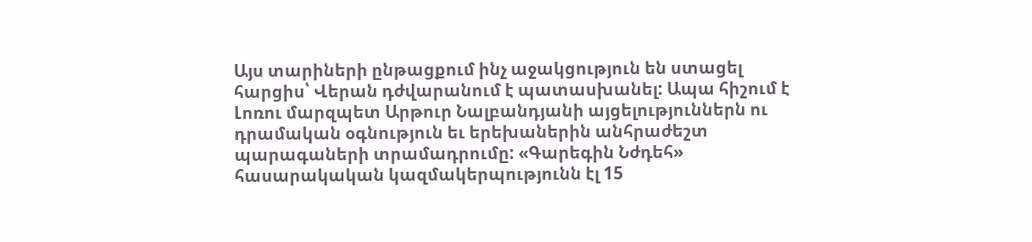Այս տարիների ընթացքում ինչ աջակցություն են ստացել հարցիս՝ Վերան դժվարանում է պատասխանել: Ապա հիշում է Լոռու մարզպետ Արթուր Նալբանդյանի այցելություններն ու դրամական օգնություն եւ երեխաներին անհրաժեշտ պարագաների տրամադրումը: «Գարեգին Նժդեհ» հասարակական կազմակերպությունն էլ 15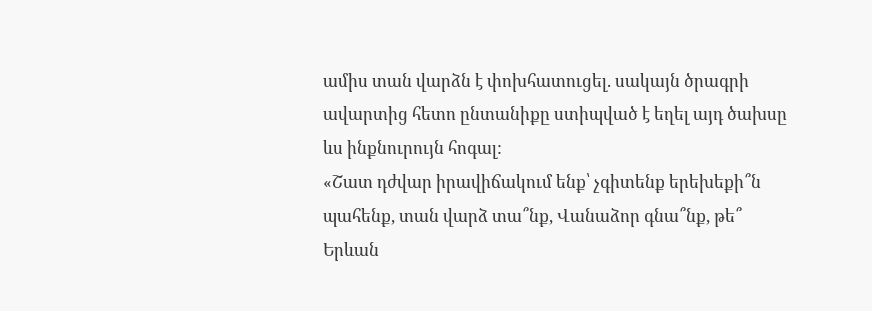ամիս տան վարձն է փոխհատուցել. սակայն ծրագրի ավարտից հետո ընտանիքը ստիպված է եղել այդ ծախսը ևս ինքնուրույն հոգալ:
«Շատ դժվար իրավիճակում ենք՝ չգիտենք երեխեքի՞ն պահենք, տան վարձ տա՞նք, Վանաձոր գնա՞նք, թե՞ Երևան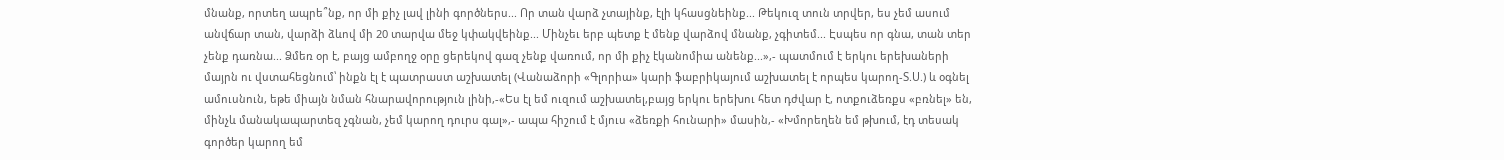մնանք, որտեղ ապրե՞նք, որ մի քիչ լավ լինի գործներս... Որ տան վարձ չտայինք, էլի կհասցնեինք... Թեկուզ տուն տրվեր, ես չեմ ասում անվճար տան, վարձի ձևով մի 20 տարվա մեջ կփակվեինք... Մինչեւ երբ պետք է մենք վարձով մնանք, չգիտեմ... Էսպես որ գնա, տան տեր չենք դառնա... Ձմեռ օր է, բայց ամբողջ օրը ցերեկով գազ չենք վառում, որ մի քիչ էկանոմիա անենք...»,- պատմում է երկու երեխաների մայրն ու վստահեցնում՝ ինքն էլ է պատրաստ աշխատել (Վանաձորի «Գլորիա» կարի ֆաբրիկայում աշխատել է որպես կարող-Տ.Ս.) և օգնել ամուսնուն, եթե միայն նման հնարավորություն լինի,-«Ես էլ եմ ուզում աշխատել,բայց երկու երեխու հետ դժվար է, ոտքուձեռքս «բռնել» են, մինչև մանակապարտեզ չգնան, չեմ կարող դուրս գալ»,- ապա հիշում է մյուս «ձեռքի հունարի» մասին,- «Խմորեղեն եմ թխում, էդ տեսակ գործեր կարող եմ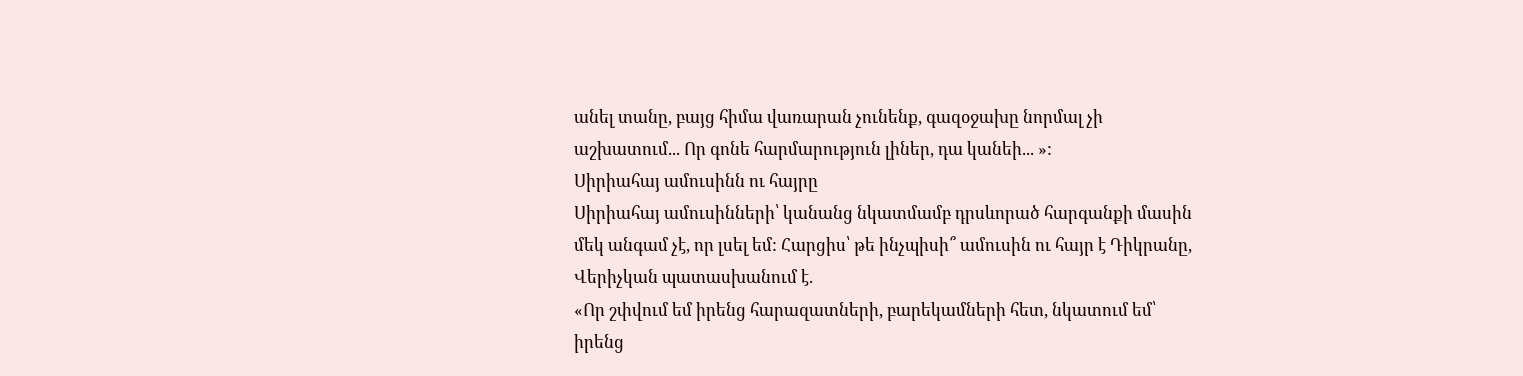անել տանը, բայց հիմա վառարան չունենք, գազօջախը նորմալ չի աշխատում... Որ գոնե հարմարություն լիներ, դա կանեի... »:
Սիրիահայ ամուսինն ու հայրը
Սիրիահայ ամուսինների՝ կանանց նկատմամբ դրսևորած հարգանքի մասին մեկ անգամ չէ, որ լսել եմ: Հարցիս՝ թե ինչպիսի՞ ամուսին ու հայր է Դիկրանը, Վերիչկան պատասխանում է.
«Որ շփվում եմ իրենց հարազատների, բարեկամների հետ, նկատում եմ՝ իրենց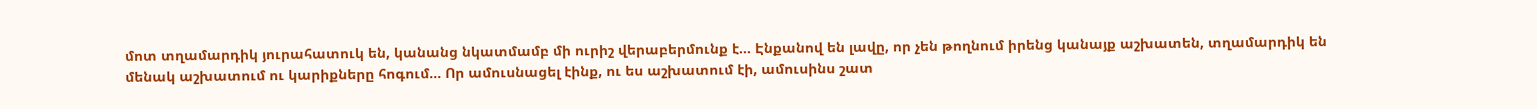մոտ տղամարդիկ յուրահատուկ են, կանանց նկատմամբ մի ուրիշ վերաբերմունք է... Էնքանով են լավը, որ չեն թողնում իրենց կանայք աշխատեն, տղամարդիկ են մենակ աշխատում ու կարիքները հոգում... Որ ամուսնացել էինք, ու ես աշխատում էի, ամուսինս շատ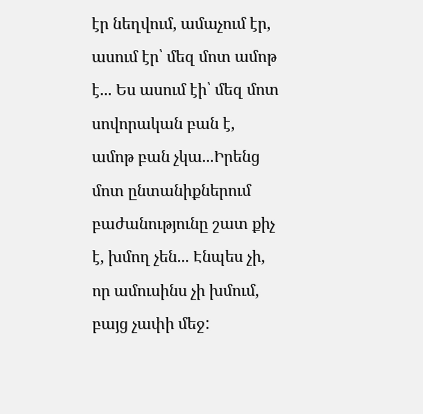էր նեղվում, ամաչում էր, ասում էր՝ մեզ մոտ ամոթ է... Ես ասում էի՝ մեզ մոտ սովորական բան է, ամոթ բան չկա...Իրենց մոտ ընտանիքներում բաժանությունը շատ քիչ է, խմող չեն... Էնպես չի, որ ամուսինս չի խմում, բայց չափի մեջ: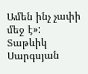Ամեն ինչ չափի մեջ է»:
Տաթևիկ Սարգսյան